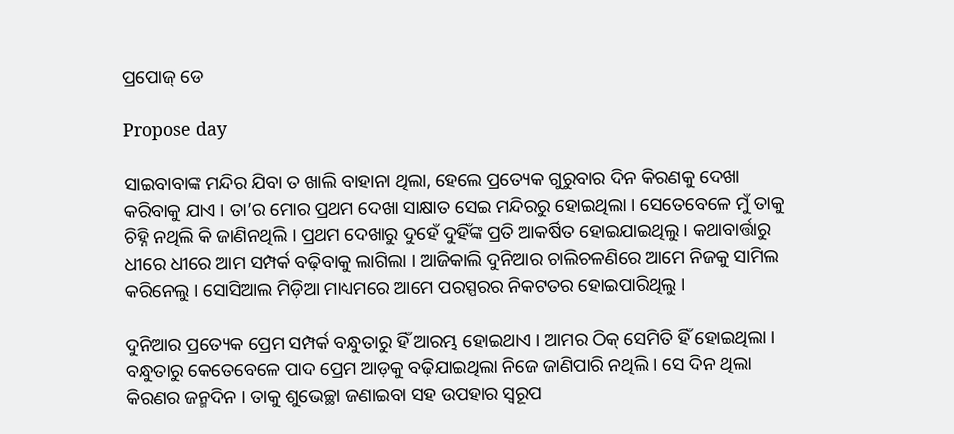ପ୍ରପୋଜ୍ ଡେ

Propose day

ସାଇବାବାଙ୍କ ମନ୍ଦିର ଯିବା ତ ଖାଲି ବାହାନା ଥିଲା, ହେଲେ ପ୍ରତ୍ୟେକ ଗୁରୁବାର ଦିନ କିରଣକୁ ଦେଖା କରିବାକୁ ଯାଏ । ତା’ର ମୋର ପ୍ରଥମ ଦେଖା ସାକ୍ଷାତ ସେଇ ମନ୍ଦିରରୁ ହୋଇଥିଲା । ସେତେବେଳେ ମୁଁ ତାକୁ ଚିହ୍ନି ନଥିଲି କି ଜାଣିନଥିଲି । ପ୍ରଥମ ଦେଖାରୁ ଦୁହେଁ ଦୁହିଁଙ୍କ ପ୍ରତି ଆକର୍ଷିତ ହୋଇଯାଇଥିଲୁ । କଥାବାର୍ତ୍ତାରୁ ଧୀରେ ଧୀରେ ଆମ ସମ୍ପର୍କ ବଢ଼ିବାକୁ ଲାଗିଲା । ଆଜିକାଲି ଦୁନିଆର ଚାଲିଚଳଣିରେ ଆମେ ନିଜକୁ ସାମିଲ କରିନେଲୁ । ସୋସିଆଲ ମିଡ଼ିଆ ମାଧ୍ୟମରେ ଆମେ ପରସ୍ପରର ନିକଟତର ହୋଇପାରିଥିଲୁ ।

ଦୁନିଆର ପ୍ରତ୍ୟେକ ପ୍ରେମ ସମ୍ପର୍କ ବନ୍ଧୁତାରୁ ହିଁ ଆରମ୍ଭ ହୋଇଥାଏ । ଆମର ଠିକ୍ ସେମିତି ହିଁ ହୋଇଥିଲା । ବନ୍ଧୁତାରୁ କେତେବେଳେ ପାଦ ପ୍ରେମ ଆଡ଼କୁ ବଢ଼ିଯାଇଥିଲା ନିଜେ ଜାଣିପାରି ନଥିଲି । ସେ ଦିନ ଥିଲା କିରଣର ଜନ୍ମଦିନ । ତାକୁ ଶୁଭେଚ୍ଛା ଜଣାଇବା ସହ ଉପହାର ସ୍ୱରୂପ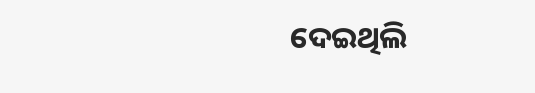ଦେଇଥିଲି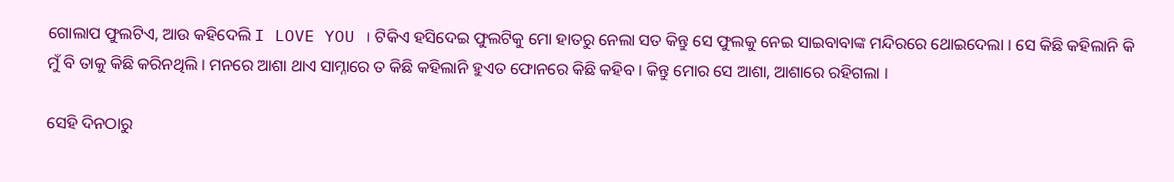ଗୋଲାପ ଫୁଲଟିଏ, ଆଉ କହିଦେଲି I LOVE YOU । ଟିକିଏ ହସିଦେଇ ଫୁଲଟିକୁ ମୋ ହାତରୁ ନେଲା ସତ କିନ୍ତୁ ସେ ଫୁଲକୁ ନେଇ ସାଇବାବାଙ୍କ ମନ୍ଦିରରେ ଥୋଇଦେଲା । ସେ କିଛି କହିଲାନି କି ମୁଁ ବି ତାକୁ କିଛି କରିନଥିଲି । ମନରେ ଆଶା ଥାଏ ସାମ୍ନାରେ ତ କିଛି କହିଲାନି ହୁଏତ ଫୋନରେ କିଛି କହିବ । କିନ୍ତୁ ମୋର ସେ ଆଶା, ଆଶାରେ ରହିଗଲା ।

ସେହି ଦିନଠାରୁ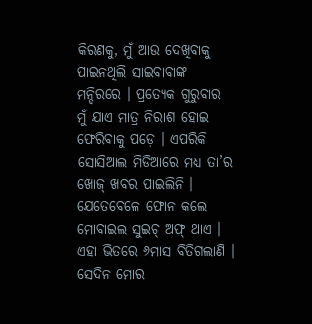କିରଣକୁ, ମୁଁ ଆଉ ଦେଖିବାକୁ ପାଇନଥିଲି ସାଇବାବାଙ୍କ ମନ୍ଦିରରେ । ପ୍ରତ୍ୟେକ ଗୁରୁବାର ମୁଁ ଯାଏ ମାତ୍ର ନିରାଶ ହୋଇ ଫେରିବାକୁ ପଡ଼େ । ଏପରିକି ସୋସିଆଲ ମିଡିଆରେ ମଧ୍ୟ ତା’ର ଖୋଜ୍ ଖବର ପାଇଲିନି । ଯେତେବେଳେ ଫୋନ କଲେ ମୋବାଇଲ ସୁଇଚ୍ ଅଫ୍ ଥାଏ । ଏହା ଭିତରେ ୬ମାସ ବିତିଗଲାଣି । ସେଦିନ ମୋର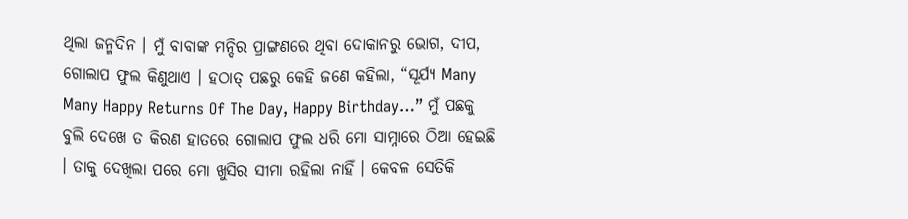ଥିଲା ଜନ୍ମଦିନ । ମୁଁ ବାବାଙ୍କ ମନ୍ଦିର ପ୍ରାଙ୍ଗଣରେ ଥିବା ଦୋକାନରୁ ଭୋଗ, ଦୀପ, ଗୋଲାପ ଫୁଲ କିଣୁଥାଏ । ହଠାତ୍ ପଛରୁ କେହି ଜଣେ କହିଲା, “ସୂର୍ଯ୍ୟ Many Many Happy Returns Of The Day, Happy Birthday…” ମୁଁ ପଛକୁ ବୁଲି ଦେଖେ ତ କିରଣ ହାତରେ ଗୋଲାପ ଫୁଲ ଧରି ମୋ ସାମ୍ନାରେ ଠିଆ ହେଇଛି । ତାକୁ ଦେଖିଲା ପରେ ମୋ ଖୁସିର ସୀମା ରହିଲା ନାହିଁ । କେବଳ ସେତିକି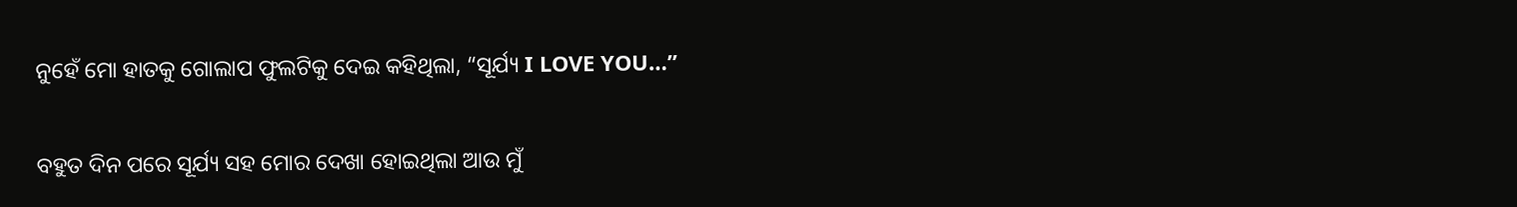ନୁହେଁ ମୋ ହାତକୁ ଗୋଲାପ ଫୁଲଟିକୁ ଦେଇ କହିଥିଲା, “ସୂର୍ଯ୍ୟ I LOVE YOU…”

ବହୁତ ଦିନ ପରେ ସୂର୍ଯ୍ୟ ସହ ମୋର ଦେଖା ହୋଇଥିଲା ଆଉ ମୁଁ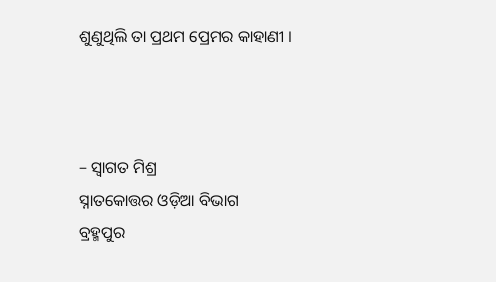ଶୁଣୁଥିଲି ତା ପ୍ରଥମ ପ୍ରେମର କାହାଣୀ ।



– ସ୍ଵାଗତ ମିଶ୍ର
ସ୍ନାତକୋତ୍ତର ଓଡ଼ିଆ ବିଭାଗ
ବ୍ରହ୍ମପୁର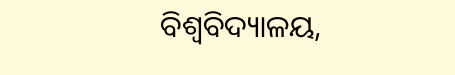ବିଶ୍ଵବିଦ୍ୟାଳୟ,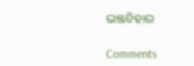ଭଞ୍ଜବିହାର

Comments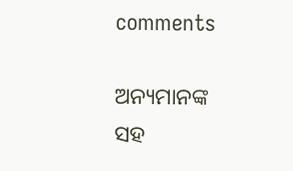comments

ଅନ୍ୟମାନଙ୍କ ସହ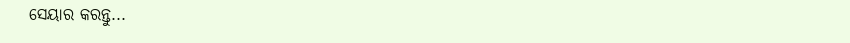ସେୟାର କରନ୍ତୁ...